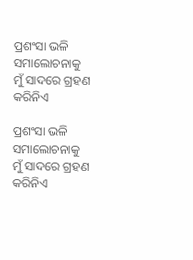ପ୍ରଶଂସା ଭଳି ସମାଲୋଚନାକୁ ମୁଁ ସାଦରେ ଗ୍ରହଣ କରିନିଏ

ପ୍ରଶଂସା ଭଳି ସମାଲୋଚନାକୁ ମୁଁ ସାଦରେ ଗ୍ରହଣ କରିନିଏ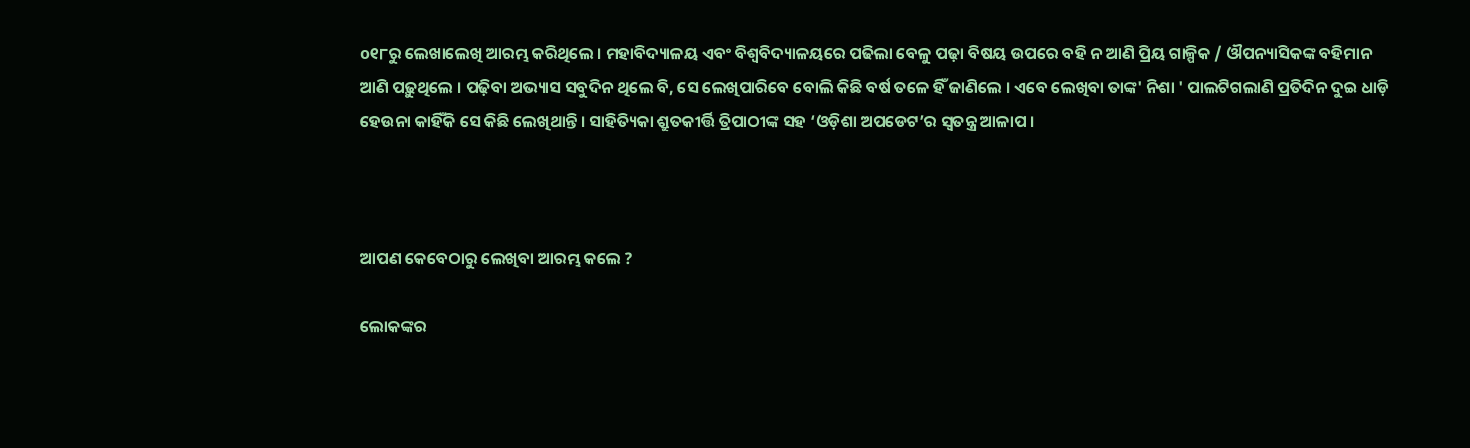o୧୮ରୁ ଲେଖାଲେଖି ଆରମ୍ଭ କରିଥିଲେ । ମହାବିଦ୍ୟାଳୟ ଏବଂ ବିଶ୍ୱବିଦ୍ୟାଳୟରେ ପଢିଲା ବେଳୁ ପଢ଼ା ବିଷୟ ଉପରେ ବହି ନ ଆଣି ପ୍ରିୟ ଗାଳ୍ପିକ / ଔପନ୍ୟାସିକଙ୍କ ବହିମାନ ଆଣି ପଢ଼ୁଥିଲେ । ପଢ଼ିବା ଅଭ୍ୟାସ ସବୁଦିନ ଥିଲେ ବି, ସେ ଲେଖିପାରି‌ବେ ବୋଲି କିଛି ବର୍ଷ ତଳେ ହିଁ ଜାଣିଲେ । ଏବେ ଲେଖିବା ତାଙ୍କ' ନିଶା ' ପାଲଟିଗଲାଣି ପ୍ରତିଦିନ ଦୁଇ ଧାଡ଼ି ହେଉନା କାହିଁକି ସେ କିଛି ଲେଖିଥାନ୍ତି । ସାହିତ୍ୟିକା ଶ୍ରୁତକୀର୍ତ୍ତି ତ୍ରିପାଠୀଙ୍କ ସହ ‘ଓଡ଼ିଶା ଅପଡେଟ’ର ସ୍ବତନ୍ତ୍ର ଆଳାପ ।



ଆପଣ କେବେଠାରୁ ଲେଖିବା ଆରମ୍ଭ କଲେ ?

ଲୋକଙ୍କର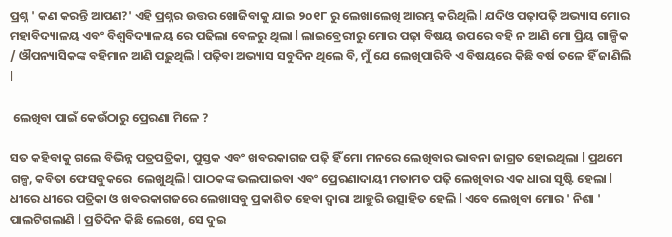ପ୍ରଶ୍ନ ' କଣ କରନ୍ତି ଆପଣ?' ଏହି ପ୍ରଶ୍ନର ଉତ୍ତର ଖୋଜିବାକୁ ଯାଇ ୨o୧୮ ରୁ ଲେଖାଲେଖି ଆରମ୍ଭ କରିଥିଲି l ଯଦିଓ ପଢ଼ାପଢ଼ି ଅଭ୍ୟାସ ମୋର ମହାବିଦ୍ୟାଳୟ ଏବଂ ବିଶ୍ୱବିଦ୍ୟାଳୟ ରେ ପଢିଲା ବେଳରୁ ଥିଲା l ଲାଇବ୍ରେରୀରୁ ମୋର ପଢ଼ା ବିଷୟ ଉପରେ ବହି ନ ଆଣି ମୋ ପ୍ରିୟ ଗାଳ୍ପିକ / ଔପନ୍ୟାସିକଙ୍କ ବହିମାନ ଆଣି ପଢ଼ୁଥିଲି l ପଢ଼ିବା ଅଭ୍ୟାସ ସବୁଦିନ ଥିଲେ ବି, ମୁଁ ଯେ ଲେଖିପାରିବି ଏ ବିଷୟରେ କିଛି ବର୍ଷ ତଳେ ହିଁ ଜାଣିଲି l

 ଲେଖିବା ପାଇଁ କେଉଁଠାରୁ ପ୍ରେରଣା ମିଳେ ?

ସତ କହିବାକୁ ଗଲେ ବିଭିନ୍ନ ପତ୍ରପତ୍ରିକା, ପୁସ୍ତକ ଏବଂ ଖବରକାଗଜ ପଢ଼ି ହିଁ ମୋ ମନରେ ଲେଖିବାର ଭାବନା ଜାଗ୍ରତ ହୋଇଥିଲା l ପ୍ରଥମେ ଗଳ୍ପ, କବିତା ଫେସବୁକରେ  ଲେଖୁଥିଲି l ପାଠକଙ୍କ ଭଲପାଇବା ଏବଂ ପ୍ରେରଣାଦାୟୀ ମତାମତ ପଢ଼ି ଲେଖିବାର ଏକ ଧାରା ସୃଷ୍ଟି ହେଲା l ଧୀରେ ଧୀରେ ପତ୍ରିକା ଓ ଖବରକାଗଜରେ ଲେଖାସବୁ ପ୍ରକାଶିତ ହେବା ଦ୍ଵାରା ଆହୁରି ଉତ୍ସାହିତ ହେଲି l ଏବେ ଲେଖିବା ମୋର ' ନିଶା ' ପାଲଟିଗଲାଣି l ପ୍ରତିଦିନ କିଛି ଲେଖେ, ସେ ଦୁଇ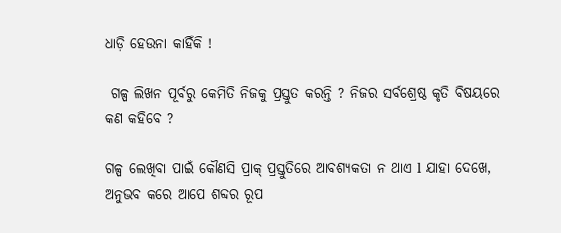ଧାଡ଼ି ହେଉନା କାହିଁକି !

 ଗଳ୍ପ ଲିଖନ ପୂର୍ବରୁ କେମିତି ନିଜକୁ ପ୍ରସ୍ତୁତ କରନ୍ତି ? ନିଜର ସର୍ବଶ୍ରେଷ୍ଠ କୃତି ବିଷୟରେ କଣ କହିବେ ?

ଗଳ୍ପ ଲେଖିବା ପାଇଁ କୌଣସି ପ୍ରାକ୍ ପ୍ରସ୍ତୁତିରେ ଆବଶ୍ୟକତା ନ ଥାଏ l ଯାହା ଦେଖେ, ଅନୁଭବ କରେ ଆପେ ଶବ୍ଦର ରୂପ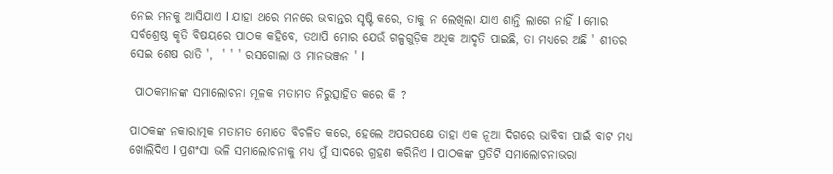ନେଇ ମନକୁ ଆସିଯାଏ l ଯାହା ଥରେ ମନରେ ଭବାନ୍ତର ସୃଷ୍ଟି କରେ, ତାକୁ ନ ଲେଖିଲା ଯାଏ ଶାନ୍ତି ଲାଗେ ନାହିଁ l ମୋର ସର୍ବଶ୍ରେଷ୍ଠ କୃତି ବିଷୟରେ ପାଠକ କହିବେ, ତଥାପି ମୋର ଯେଉଁ ଗଳ୍ପଗୁଡ଼ିକ ଅଧିକ ଆଦୃତି ପାଇଛି, ତା ମଧ୍ୟରେ ଅଛି ' ଶୀତର ସେଇ ଶେଷ ରାତି ',  ' ' ' ରସଗୋଲା ଓ ମାନଭଞ୍ଜନ ' l

 ପାଠକମାନଙ୍କ ସମାଲୋଚନା ମୂଳକ ମତାମତ ନିରୁତ୍ସାହିତ କରେ କି ?

ପାଠକଙ୍କ ନକାରାତ୍ମକ ମତାମତ ମୋତେ ବିଚଳିତ କରେ, ହେଲେ ଅପରପକ୍ଷେ ତାହା ଏକ ନୂଆ ଦିଗରେ ଭାବିବା ପାଇଁ ବାଟ ମଧ୍ଯ ଖୋଲିଦିଏ l ପ୍ରଶଂସା ଭଳି ସମାଲୋଚନାକୁ ମଧ୍ୟ ମୁଁ ସାଦରେ ଗ୍ରହଣ କରିନିଏ l ପାଠକଙ୍କ ପ୍ରତିଟି ସମାଲୋଚନାଭରା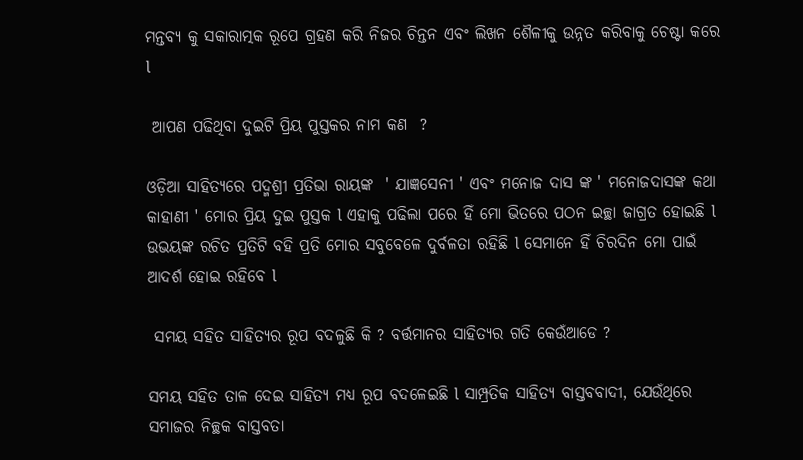ମନ୍ତବ୍ୟ କୁ ସକାରାତ୍ମକ ରୂପେ ଗ୍ରହଣ କରି ନିଜର ଚିନ୍ତନ ଏବଂ ଲିଖନ ଶୈଳୀକୁ ଉନ୍ନତ କରିବାକୁ ଚେଷ୍ଟା କରେ l

 ଆପଣ ପଢିଥିବା ଦୁଇଟି ପ୍ରିୟ ପୁସ୍ତକର ନାମ କଣ  ?

ଓଡ଼ିଆ ସାହିତ୍ୟରେ ପଦ୍ମଶ୍ରୀ ପ୍ରତିଭା ରାୟଙ୍କ  ' ଯାଜ୍ଞସେନୀ ' ଏବଂ ମନୋଜ ଦାସ ଙ୍କ ' ମନୋଜଦାସଙ୍କ କଥା କାହାଣୀ ' ମୋର ପ୍ରିୟ ଦୁଇ ପୁସ୍ତକ l ଏହାକୁ ପଢିଲା ପରେ ହିଁ ମୋ ଭିତରେ ପଠନ ଇଚ୍ଛା ଜାଗ୍ରତ ହୋଇଛି l ଉଭୟଙ୍କ ରଚିତ ପ୍ରତିଟି ବହି ପ୍ରତି ମୋର ସବୁବେଳେ ଦୁର୍ବଳତା ରହିଛି l ସେମାନେ ହିଁ ଚିରଦିନ ମୋ ପାଇଁ ଆଦର୍ଶ ହୋଇ ରହିବେ l

 ସମୟ ସହିତ ସାହିତ୍ୟର ରୂପ ବଦଳୁଛି କି ? ବର୍ତ୍ତମାନର ସାହିତ୍ୟର ଗତି କେଉଁଆଡେ ?

ସମୟ ସହିତ ତାଳ ଦେଇ ସାହିତ୍ୟ ମଧ୍ୟ ରୂପ ବଦଳେଇଛି l ସାମ୍ପ୍ରତିକ ସାହିତ୍ୟ ବାସ୍ତବବାଦୀ, ଯେଉଁଥିରେ ସମାଜର ନିଚ୍ଛକ ବାସ୍ତବତା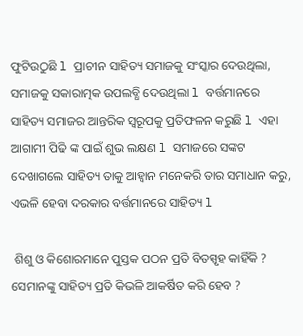ଫୁଟିଉଠୁଛି l ପ୍ରାଚୀନ ସାହିତ୍ୟ ସମାଜକୁ ସଂସ୍କାର ଦେଉଥିଲା, ସମାଜକୁ ସକାରାତ୍ମକ ଉପଲବ୍ଧି ଦେଉଥିଲା l ବର୍ତ୍ତମାନରେ ସାହିତ୍ୟ ସମାଜର ଆନ୍ତରିକ ସ୍ୱରୂପକୁ ପ୍ରତିଫଳନ କରୁଛି l ଏହା ଆଗାମୀ ପିଢି ଙ୍କ ପାଇଁ ଶୁଭ ଲକ୍ଷଣ l ସମାଜରେ ସଙ୍କଟ ଦେଖାଗଲେ ସାହିତ୍ୟ ତାକୁ ଆହ୍ୱାନ ମନେକରି ତାର ସମାଧାନ କରୁ, ଏଭଳି ହେବା ଦରକାର ବର୍ତ୍ତମାନରେ ସାହିତ୍ୟ l

 ଶିଶୁ ଓ କିଶୋରମାନେ ପୁସ୍ତକ ପଠନ ପ୍ରତି ବିତସ୍ପୃହ କାହିଁକି ? ସେମାନଙ୍କୁ ସାହିତ୍ୟ ପ୍ରତି କିଭଳି ଆକର୍ଷିତ କରି ହେବ ?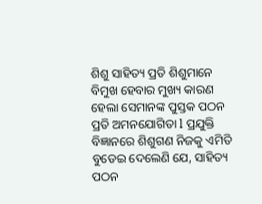ଶିଶୁ ସାହିତ୍ୟ ପ୍ରତି ଶିଶୁମାନେ ବିମୁଖ ହେବାର ମୁଖ୍ୟ କାରଣ ହେଲା ସେମାନଙ୍କ ପୁସ୍ତକ ପଠନ ପ୍ରତି ଅମନଯୋଗିତା l ପ୍ରଯୁକ୍ତି ବିଜ୍ଞାନରେ ଶିଶୁଗଣ ନିଜକୁ ଏମିତି ବୁଡେଇ ଦେଲେଣି ଯେ, ସାହିତ୍ୟ ପଠନ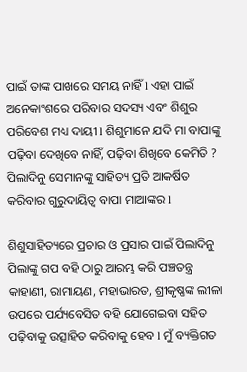ପାଇଁ ତାଙ୍କ ପାଖରେ ସମୟ ନାହିଁ l ଏହା ପାଇଁ ଅନେକାଂଶରେ ପରିବାର ସଦସ୍ୟ ଏବଂ ଶିଶୁର ପରିବେଶ ମଧ୍ୟ ଦାୟୀ l ଶିଶୁମାନେ ଯଦି ମା ବାପାଙ୍କୁ ପଢ଼ିବା ଦେଖିବେ ନାହିଁ, ପଢ଼ିବା ଶିଖିବେ କେମିତି ? ପିଲାଦିନୁ ସେମାନଙ୍କୁ ସାହିତ୍ୟ ପ୍ରତି ଆକର୍ଷିତ କରିବାର ଗୁରୁଦାୟିତ୍ୱ ବାପା ମାଆଙ୍କର l

ଶିଶୁସାହିତ୍ୟରେ ପ୍ରଚାର ଓ ପ୍ରସାର ପାଇଁ ପିଲାଦିନୁ ପିଲାଙ୍କୁ ଗପ ବହି ଠାରୁ ଆରମ୍ଭ କରି ପଞ୍ଚତନ୍ତ୍ର କାହାଣୀ, ରାମାୟଣ, ମହାଭାରତ, ଶ୍ରୀକୃଷ୍ଣଙ୍କ ଲୀଳା ଉପରେ ପର୍ଯ୍ୟବେସିତ ବହି ଯୋଗେଇବା ସହିତ ପଢ଼ିବାକୁ ଉତ୍ସାହିତ କରିବାକୁ ହେବ l ମୁଁ ବ୍ୟକ୍ତିଗତ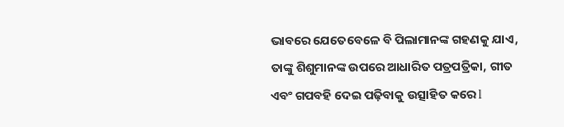ଭାବରେ ଯେତେବେଳେ ବି ପିଲାମାନଙ୍କ ଗହଣକୁ ଯାଏ, ତାଙ୍କୁ ଶିଶୁମାନଙ୍କ ଉପରେ ଆଧାରିତ ପତ୍ରପତ୍ରିକା, ଗୀତ ଏବଂ ଗପବହି ଦେଇ ପଢ଼ିବାକୁ ଉତ୍ସାହିତ କରେ l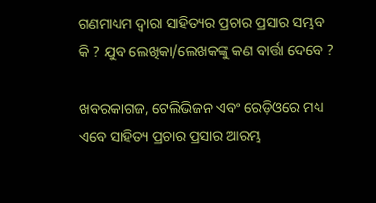ଗଣମାଧ୍ୟମ ଦ୍ୱାରା ସାହିତ୍ୟର ପ୍ରଚାର ପ୍ରସାର ସମ୍ଭବ କି ? ଯୁବ ଲେଖିକା/ଲେଖକଙ୍କୁ କଣ ବାର୍ତ୍ତା ଦେବେ ?

ଖବରକାଗଜ, ଟେଲିଭିଜନ ଏବଂ ରେଡ଼ିଓରେ ମଧ୍ୟ ଏବେ ସାହିତ୍ୟ ପ୍ରଚାର ପ୍ରସାର ଆରମ୍ଭ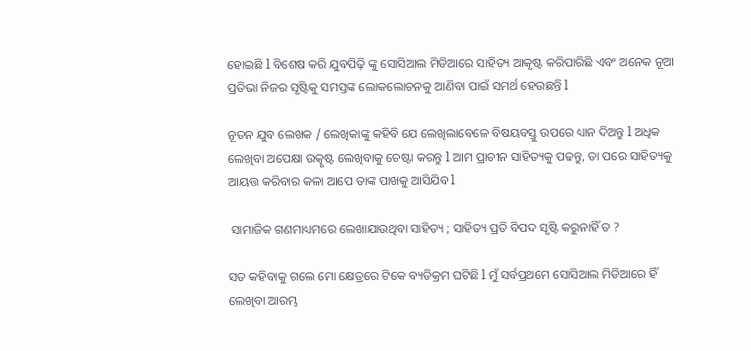ହୋଇଛି l ବିଶେଷ କରି ଯୁବପିଢ଼ି ଙ୍କୁ ସୋସିଆଲ ମିଡିଆରେ ସାହିତ୍ୟ ଆକୃଷ୍ଟ କରିପାରିଛି ଏବଂ ଅନେକ ନୂଆ ପ୍ରତିଭା ନିଜର ସୃଷ୍ଟିକୁ ସମସ୍ତଙ୍କ ଲୋକଲୋଚନକୁ ଆଣିବା ପାଇଁ ସମର୍ଥ ହେଉଛନ୍ତି l

ନୂତନ ଯୁବ ଲେଖକ / ଲେଖିକାଙ୍କୁ କହିବି ଯେ ଲେଖିଲାବେଳେ ବିଷୟବସ୍ତୁ ଉପରେ ଧ୍ୟାନ ଦିଅନ୍ତୁ l ଅଧିକ ଲେଖିବା ଅପେକ୍ଷା ଉତ୍କୃଷ୍ଟ ଲେଖିବାକୁ ଚେଷ୍ଟା କରନ୍ତୁ l ଆମ ପ୍ରାଚୀନ ସାହିତ୍ୟକୁ ପଢନ୍ତୁ, ତା ପରେ ସାହିତ୍ୟକୁ ଆୟତ୍ତ କରିବାର କଳା ଆପେ ତାଙ୍କ ପାଖକୁ ଆସିଯିବ l

 ସାମାଜିକ ଗଣମାଧ୍ୟମରେ ଲେଖାଯାଉଥିବା ସାହିତ୍ୟ ; ସାହିତ୍ୟ ପ୍ରତି ବିପଦ ସୃଷ୍ଟି କରୁନାହିଁ ତ ?

ସତ କହିବାକୁ ଗଲେ ମୋ କ୍ଷେତ୍ରରେ ଟିକେ ବ୍ୟତିକ୍ରମ ଘଟିଛି l ମୁଁ ସର୍ବପ୍ରଥମେ ସୋସିଆଲ ମିଡିଆରେ ହିଁ ଲେଖିବା ଆରମ୍ଭ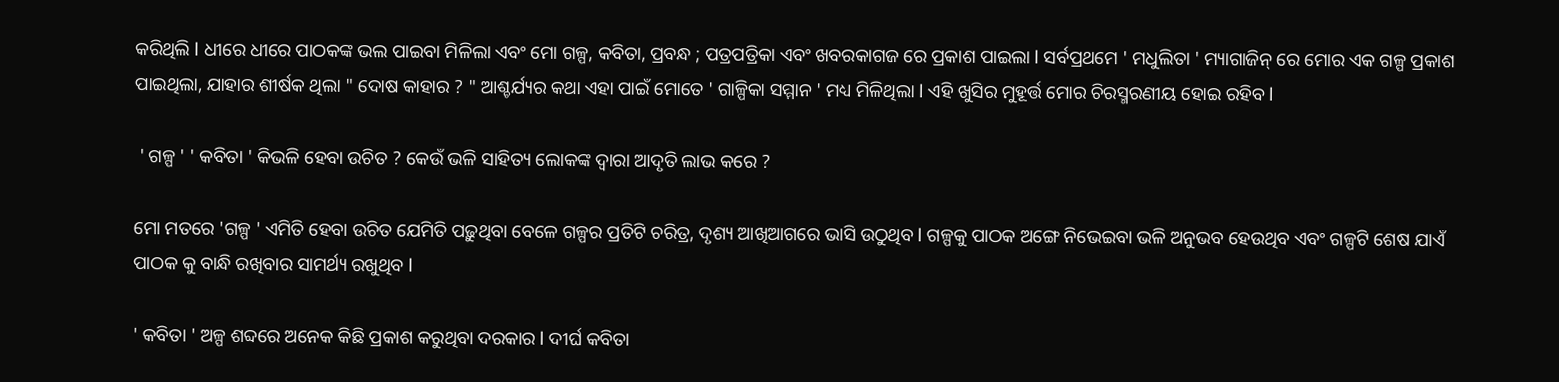କରିଥିଲି l ଧୀରେ ଧୀରେ ପାଠକଙ୍କ ଭଲ ପାଇବା ମିଳିଲା ଏବଂ ମୋ ଗଳ୍ପ, କବିତା, ପ୍ରବନ୍ଧ ; ପତ୍ରପତ୍ରିକା ଏବଂ ଖବରକାଗଜ ରେ ପ୍ରକାଶ ପାଇଲା l ସର୍ବପ୍ରଥମେ ' ମଧୁଲିତା ' ମ୍ୟାଗାଜିନ୍ ରେ ମୋର ଏକ ଗଳ୍ପ ପ୍ରକାଶ ପାଇଥିଲା, ଯାହାର ଶୀର୍ଷକ ଥିଲା " ଦୋଷ କାହାର ? " ଆଶ୍ଚର୍ଯ୍ୟର କଥା ଏହା ପାଇଁ ମୋତେ ' ଗାଳ୍ପିକା ସମ୍ମାନ ' ମଧ୍ୟ ମିଳିଥିଲା l ଏହି ଖୁସିର ମୁହୂର୍ତ୍ତ ମୋର ଚିରସ୍ମରଣୀୟ ହୋଇ ରହିବ l

 ' ଗଳ୍ପ ' ' କବିତା ' କିଭଳି ହେବା ଉଚିତ ? କେଉଁ ଭଳି ସାହିତ୍ୟ ଲୋକଙ୍କ ଦ୍ୱାରା ଆଦୃତି ଲାଭ କରେ ?

ମୋ ମତରେ 'ଗଳ୍ପ ' ଏମିତି ହେବା ଉଚିତ ଯେମିତି ପଢ଼ୁଥିବା ବେଳେ ଗଳ୍ପର ପ୍ରତିଟି ଚରିତ୍ର, ଦୃଶ୍ୟ ଆଖିଆଗରେ ଭାସି ଉଠୁଥିବ l ଗଳ୍ପକୁ ପାଠକ ଅଙ୍ଗେ ନିଭେଇବା ଭଳି ଅନୁଭବ ହେଉଥିବ ଏବଂ ଗଳ୍ପଟି ଶେଷ ଯାଏଁ ପାଠକ କୁ ବାନ୍ଧି ରଖିବାର ସାମର୍ଥ୍ୟ ରଖୁଥିବ l

' କବିତା ' ଅଳ୍ପ ଶବ୍ଦରେ ଅନେକ କିଛି ପ୍ରକାଶ କରୁଥିବା ଦରକାର l ଦୀର୍ଘ କବିତା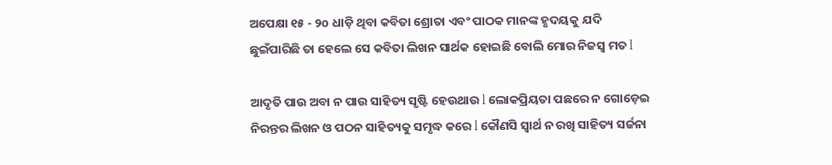ଅପେକ୍ଷା ୧୫ - ୨o ଧାଡ଼ି ଥିବା କବିତା ଶ୍ରୋତା ଏବଂ ପାଠକ ମାନଙ୍କ ହୃଦୟକୁ ଯଦି ଛୁଇଁପାରିଛି ତା ହେଲେ ସେ କବିତା ଲିଖନ ସାର୍ଥକ ହୋଇଛି ବୋଲି ମୋର ନିଜସ୍ୱ ମତ l

ଆଦୃତି ପାଉ ଅବା ନ ପାଉ ସାହିତ୍ୟ ସୃଷ୍ଟି ହେଉଥାଉ l ଲୋକପ୍ରିୟତା ପଛରେ ନ ଗୋଡ଼େଇ ନିରନ୍ତର ଲିଖନ ଓ ପଠନ ସାହିତ୍ୟକୁ ସମୃଦ୍ଧ କରେ l କୌଣସି ସ୍ୱାର୍ଥ ନ ରଖି ସାହିତ୍ୟ ସର୍ଜନା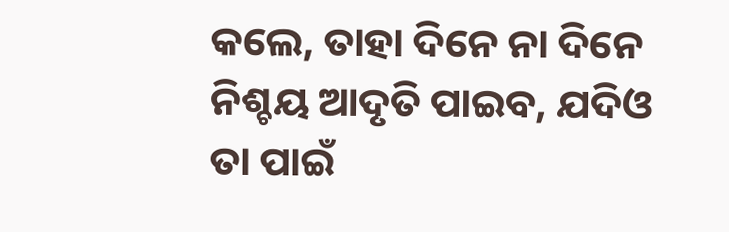କଲେ, ତାହା ଦିନେ ନା ଦିନେ ନିଶ୍ଚୟ ଆଦୃତି ପାଇବ, ଯଦିଓ ତା ପାଇଁ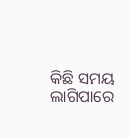କିଛି ସମୟ ଲାଗିପାରେ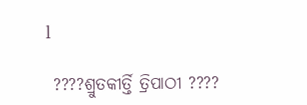l

 ????ଶ୍ରୁତକୀର୍ତ୍ତି ତ୍ରିପାଠୀ ????